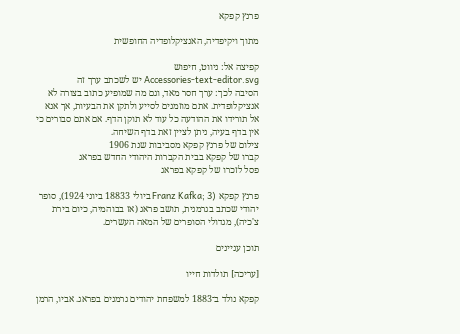פרנץ קפקא

מתוך ויקיפדיה, האנציקלופדיה החופשית

קפיצה אל: ניווט, חיפוש
Accessories-text-editor.svg יש לשכתב ערך זה
הסיבה לכך: ערך חסר מאד, וגם מה שמופיע כתוב בצורה לא אנציקלופדית. אתם מוזמנים לסייע ולתקן את הבעיות, אך אנא אל תורידו את ההודעה כל עוד לא תוקן הדף. אם אתם סבורים כי אין בדף בעיה, ניתן לציין זאת בדף השיחה.
צילום של פרנץ קפקא מסביבות שנת 1906
קברו של קפקא בבית הקברות היהודי החדש בפראג
פסל לזכרו של קפקא בפראג

פרנץ קפקא (Franz Kafka; 3 ביולי 18833 ביוני 1924), סופר יהודי שכתב בגרמנית, תושב פראג (אז בבוהמיה, כיום בירת צ'כיה), מגדולי הסופרים של המאה העשרים.

תוכן עניינים

[עריכה] תולדות חייו

קפקא נולד ב־1883 למשפחת יהודים גרמנים בפראג. אביו, הרמן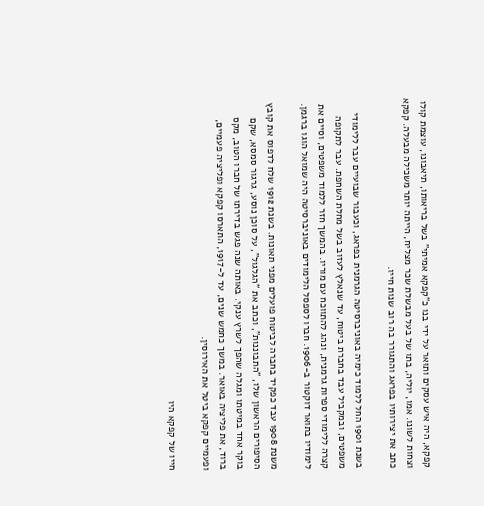קפקא, היה איש עסקים ותוּאר על ידי בנו כ"קפקא אמיתי" בשל בריאותו, תיאבונו, עוצמת קולו וצחות לשונו. אמו, יוליה, בתו של בעל מבשלת שכר מצליח, הייתה יותר משכילה מבעלה. קפקא כתב את יצירותיו בפראג והתגורר בה רוב שנות חייו.

בשנת 1901 החל ללמוד כימיה באוניברסיטה הגרמנית בפראג, וכעבור שבועיים עבר ללימודי משפטים, ובמקביל עבד בחברת ביטוח, עד שנאלץ לעזוב בשל מחלת השחפת. עבר לתקופה קצרה ללימודי ספרות גרמנית, ונהג להתווכח עם מוריו. בהמשך חזר ללמוד משפטים, וסיים את לימודיו בתואר דוקטור ב-1906. חברו לספסל הלימודים באוניברסיטה היה שמואל הוגו ברגמן.

משנת 1908 עבד כפקיד בחברה לביטוח פועלים מפני תאונות. בשנת 1912 שלח לדפוס את קובץ הסיפורים הראשון שלו, "התבוננות", וכתב את "הגלגול", על סוכן נוסע, גרגור סמסא, שקם בוקר אחד במיטתו ומגלה שהפך לשרץ ענקי. באותה שנה פגש בדירתו של חברו הטוב, מקס ברוד, את פליציה באואר. במשך כחמש שנים, עד ל-1917, התארסו קפקא ופליציה פעמיים, ופעמיים קפקא ביטל את האירוסין.

חייו של קפקא היו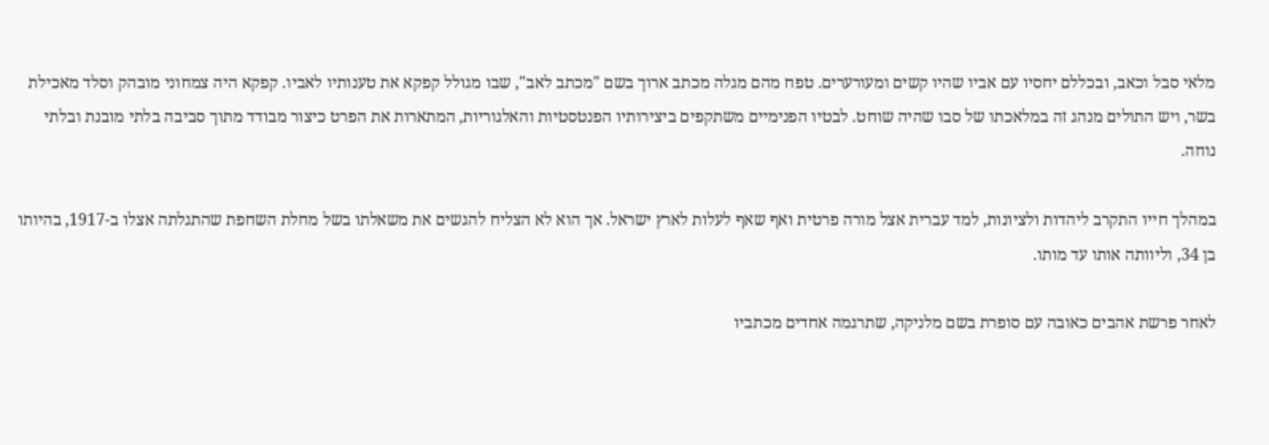מלאי סבל וכאב, ובכללם יחסיו עם אביו שהיו קשים ומעורערים. טפח מהם מגלה מכתב ארוך בשם "מכתב לאב", שבו מגולל קפקא את טענותיו לאביו. קפקא היה צמחוני מובהק וסלד מאכילת בשר, ויש התולים מנהג זה במלאכתו של סבו שהיה שוחט. לבטיו הפנימיים משתקפים ביצירותיו הפנטסטיות והאלגוריות, המתארות את הפרט כיצור מבודד מתוך סביבה בלתי מובנת ובלתי נוחה.

במהלך חייו התקרב ליהדות ולציונות, למד עברית אצל מורה פרטית ואף שאף לעלות לארץ ישראל. אך הוא לא הצליח להגשים את משאלתו בשל מחלת השחפת שהתגלתה אצלו ב-1917, בהיותו בן 34, וליוותה אותו עד מותו.

לאחר פרשת אהבים כאובה עם סופרת בשם מלניקה, שתרגמה אחדים מכתביו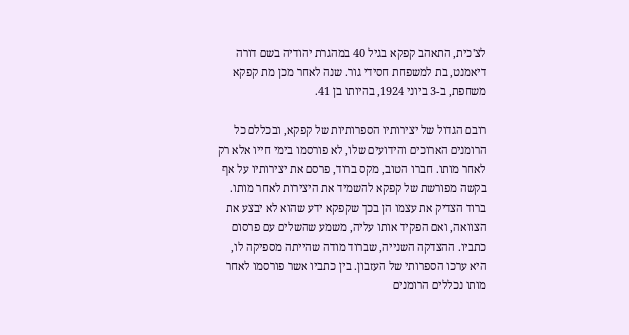לצ'כית, התאהב קפקא בגיל 40 במהגרת יהודיה בשם דורה דיאמנט, בת למשפחת חסידי גור. שנה לאחר מכן מת קפקא משחפת, ב-3 ביוני 1924, בהיותו בן 41.

רובם הגדול של יצירותיו הספרותיות של קפקא, ובכללם כל הרומנים הארוכים והידועים שלו, לא פורסמו בימי חייו אלא רק לאחר מותו. חברו הטוב, מקס ברוד, פרסם את יצירותיו על אף בקשה מפורשת של קפקא להשמיד את היצירות לאחר מותו. ברוד הצדיק את עצמו הן בכך שקפקא ידע שהוא לא יבצע את הצוואה, ואם הפקיד אותו עליה, משמע שהשלים עם פרסום כתביו. ההצדקה השנייה, שברוד מודה שהייתה מספיקה לו, היא ערכו הספרותי של העזבון. בין כתביו אשר פורסמו לאחר מותו נכללים הרומנים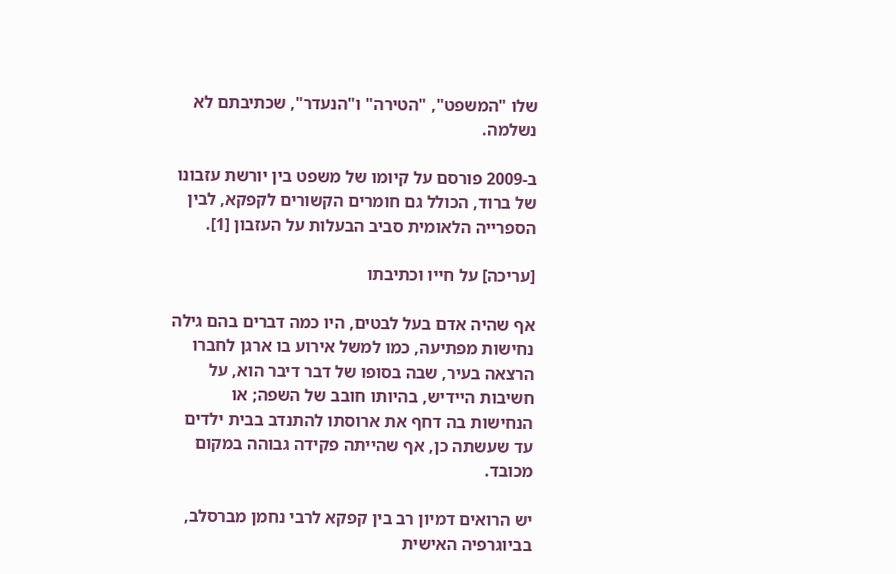שלו "המשפט", "הטירה" ו"הנעדר", שכתיבתם לא נשלמה.

ב-2009 פורסם על קיומו של משפט בין יורשת עזבונו של ברוד, הכולל גם חומרים הקשורים לקפקא, לבין הספרייה הלאומית סביב הבעלות על העזבון [1].

[עריכה] על חייו וכתיבתו

אף שהיה אדם בעל לבטים, היו כמה דברים בהם גילה נחישות מפתיעה, כמו למשל אירוע בו ארגן לחברו הרצאה בעיר, שבה בסופו של דבר דיבר הוא, על חשיבות היידיש, בהיותו חובב של השפה; או הנחישות בה דחף את ארוסתו להתנדב בבית ילדים עד שעשתה כן, אף שהייתה פקידה גבוהה במקום מכובד.

יש הרואים דמיון רב בין קפקא לרבי נחמן מברסלב, בביוגרפיה האישית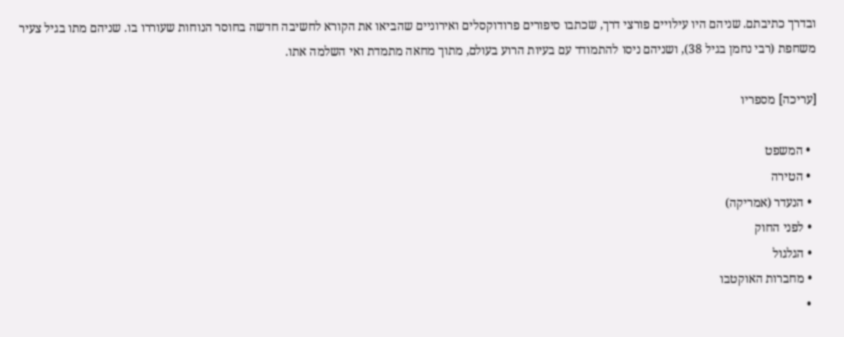ובדרך כתיבתם. שניהם היו עילויים פורצי דרך, שכתבו סיפורים פרודוקסלים ואירוניים שהביאו את הקורא לחשיבה חדשה בחוסר הנוחות שעוררו בו. שניהם מתו בגיל צעיר משחפת (רבי נחמן בגיל 38), ושניהם ניסו להתמודד עם בעיות הרוע בעולם, מתוך מחאה מתמדת ואי השלמה אתו.

[עריכה] מספריו

  • המשפט
  • הטירה
  • הנעדר (אמריקה)
  • לפני החוק
  • הגלגול
  • מחברות האוקטבו
  •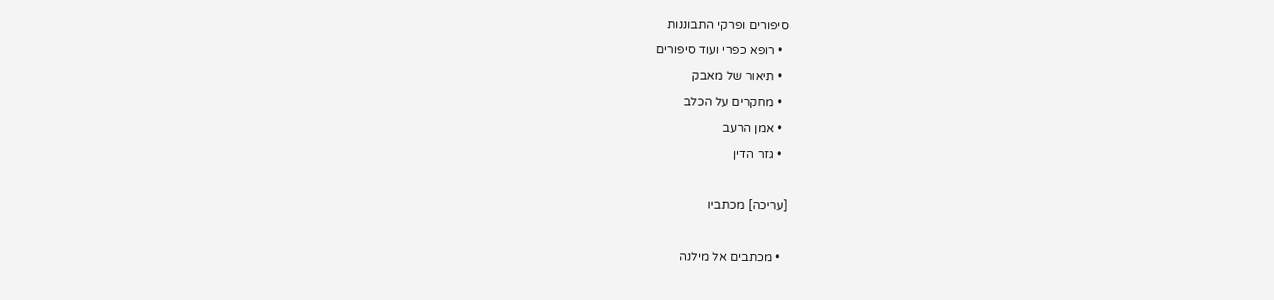סיפורים ופרקי התבוננות
  • רופא כפרי ועוד סיפורים
  • תיאור של מאבק
  • מחקרים על הכלב
  • אמן הרעב
  • גזר הדין

[עריכה] מכתביו

  • מכתבים אל מילנה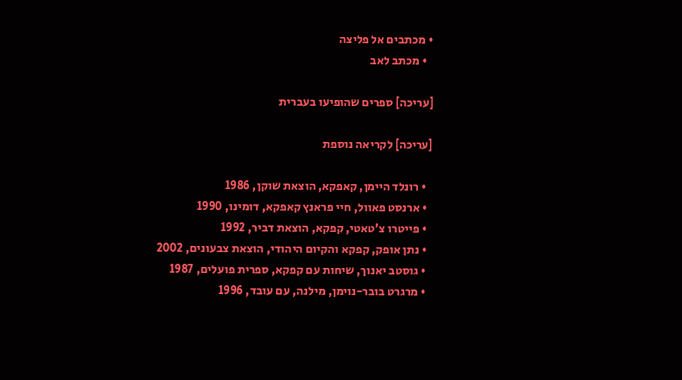• מכתבים אל פליצה
  • מכתב לאב

[עריכה] ספרים שהופיעו בעברית

[עריכה] לקריאה נוספת

  • רונלד היימן, קאפקא, הוצאת שוקן, 1986
  • ארנסט פאוול, חיי פראנץ קאפקא, דומינו, 1990
  • פייטרו צ'טאטי, קפקא, הוצאת דביר, 1992
  • נתן אופק, קפקא והקיום היהודי, הוצאת צבעונים, 2002
  • גוסטב יאנוך, שיחות עם קפקא, ספרית פועלים, 1987
  • מרגרט בובר-נוימן, מילנה, עם עובד, 1996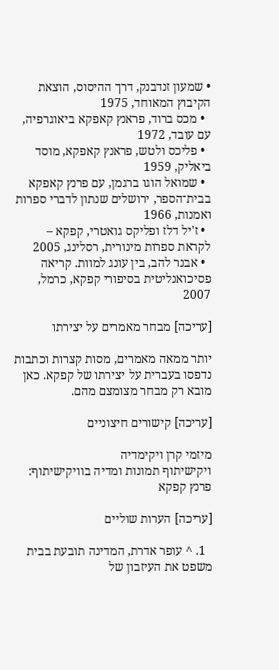• שמעון זנדבנק, דרך ההיסוס, הוצאת הקיבוץ המאוחד, 1975
  • מכס ברוד, פראנץ קאפקא ביאוגרפיה, עם עובד, 1972
  • פליכס ולטש, פראנץ קאפקא, מוסד ביאליק, 1959
  • שמואל הוגו ברגמן, עם פרנץ קאפקא בבית־הספר, ירושלים שנתון לדברי ספרות ואמנות, 1966
  • ז'יל דלז ופליקס גואטרי, קפקא – לקראת ספרות מינורית, רסלינג, 2005
  • אבנר להב, בין עונג למוות. קריאה פסיכואנליטית בסיפורי קפקא, כרמל, 2007

[עריכה] מבחר מאמרים על יצירתו

יותר ממאה מאמרים, מסות קצרות וכתבות נדפסו בעברית על יצירתו של קפקא. כאן מובא רק מבחר מצומצם מהם.

[עריכה] קישורים חיצוניים

מיזמי קרן ויקימדיה
ויקישיתוף תמונות ומדיה בוויקישיתוף: פרנץ קפקא

[עריכה] הערות שוליים

  1. ^ עופר אדרת, המדינה תובעת בבית משפט את העיזבון של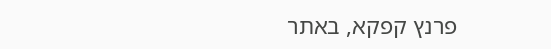פרנץ קפקא, באתר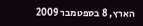הארץ, 8 בספטמבר 2009